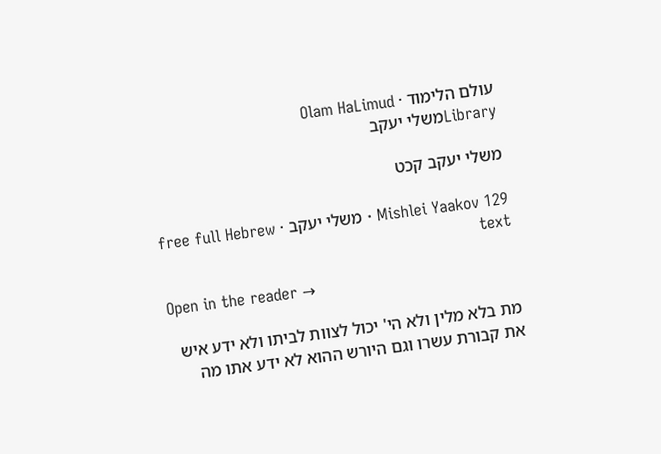עולם הלימוד · Olam HaLimud
Libraryמשלי יעקב

משלי יעקב קכט

Mishlei Yaakov 129 · משלי יעקב · free full Hebrew text

Open in the reader →

מת בלא מלין ולא הי' יכול לצוות לביתו ולא ידע איש את קבורת עשרו וגם היורש ההוא לא ידע אתו מה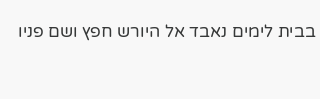בבית לימים נאבד אל היורש חפץ ושם פניו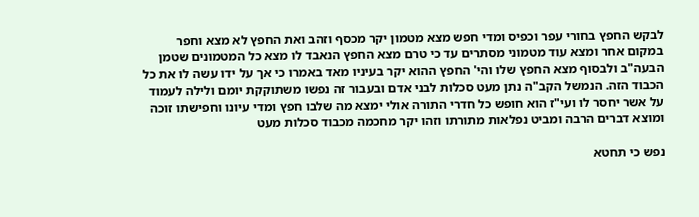לבקש החפץ בחורי עפר וכפיס ומדי חפש מצא מטמון יקר מכסף וזהב ואת החפץ לא מצא וחפר במקום אחר ומצא עוד מטמוני מסתרים עד כי טרם מצא החפץ הנאבד לו מצא כל המטמונים שטמן הבעה"ב ולבסוף מצא החפץ שלו והי' החפץ ההוא יקר בעיניו מאד באמרו כי אך על ידו עשה לו את כל הכבוד הזה. הנמשל הקב"ה נתן מעט סכלות לבני אדם ובעבור זה נפשו משתוקקת יומם ולילה לעמוד על אשר יחסר לו ועי"ז הוא חופש כל חדרי התורה אולי ימצא מה שלבו חפץ ומדי עיונו וחפישתו זוכה ומוצא דברים הרבה ומביט נפלאות מתורתו וזהו יקר מחכמה מכבוד סכלות מעט

נפש כי תחטא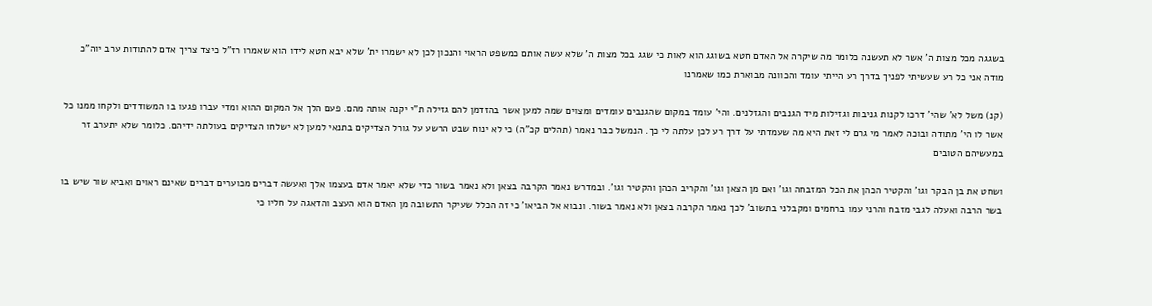בשגגה מכל מצות ה' אשר לא תעשנה כלומר מה שיקרה אל האדם חטא בשוגג הוא לאות כי שגג בכל מצות ה' שלא עשה אותם כמשפט הראוי והנכון לכן לא ישמרו ית' שלא יבא חטא לידו הוא שאמרו רז"ל כיצד צריך אדם להתודות ערב יוה"כ מודה אני כל רע שעשיתי לפניך בדרך רע הייתי עומד והכוונה מבוארת כמו שאמרנו

(קנ) משל לא' שהי' דרכו לקנות גניבות וגזילות מיד הגנבים והגזלנים. והי' עומד במקום שהגנבים עומדים ומצוים שמה למען אשר בהזדמן להם גזילה ת"י יקנה אותה מהם. פעם הלך אל המקום ההוא ומדי עברו פגעו בו המשודדים ולקחו ממנו כל אשר לו הי' מתודה ובוכה לאמר מי גרם לי זאת היא מה שעמדתי על דרך רע לכן עלתה לי כך. הנמשל כבר נאמר (תהלים קכ"ה) כי לא ינוח שבט הרשע על גורל הצדיקים בתנאי למען לא ישלחו הצדיקים בעולתה ידיהם. כלומר שלא יתערב זר במעשיהם הטובים

ושחט את בן הבקר וגו' והקטיר הכהן את הכל המזבחה וגו' ואם מן הצאן וגו' והקריב הכהן והקטיר וגו'. ובמדרש נאמר הקרבה בצאן ולא נאמר בשור כדי שלא יאמר אדם בעצמו אלך ואעשה דברים מכוערים דברים שאינם ראוים ואביא שור שיש בו בשר הרבה ואעלה לגבי מזבח והרני עמו ברחמים ומקבלני בתשוב' לכך נאמר הקרבה בצאן ולא נאמר בשור. ונבוא אל הביאו' כי זה הכלל שעיקר התשובה מן האדם הוא העצב והדאגה על חליו כי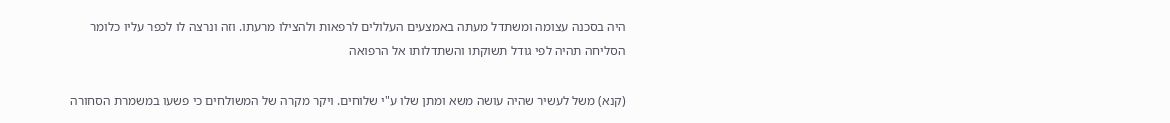היה בסכנה עצומה ומשתדל מעתה באמצעים העלולים לרפאות ולהצילו מרעתו. וזה ונרצה לו לכפר עליו כלומר הסליחה תהיה לפי גודל תשוקתו והשתדלותו אל הרפואה

(קנא) משל לעשיר שהיה עושה משא ומתן שלו ע"י שלוחים. ויקר מקרה של המשולחים כי פשעו במשמרת הסחורה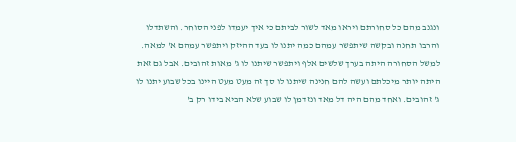ונגנב מהם כל סחורתם ויראו מאד לשור לביתם כי איך יעמדו לפני הסוחר. והשתדלו והרבו תחנה ובקשה שיתפשר עמהם כמה יתנו לו בעד ההיזק ויתפשר עמהם א' למאה. למשל הסחורה היתה בערך שלשים אלף ויתפשר שיתנו לו ג' מאות זהובים. אבל גם זאת היתה יותר מיכלתם ועשה להם חנינה שיתנו לו סך זה מעט מעט היינו בכל שבוע יתנו לו ג' זהובים. ואחד מהם היה דל מאד ונזדמן לו שבוע שלא הביא בידו רק ב'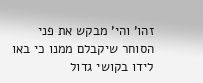זהו' והי' מבקש את פני הסוחר שיקבלם ממנו כי באו לידו בקושי גדול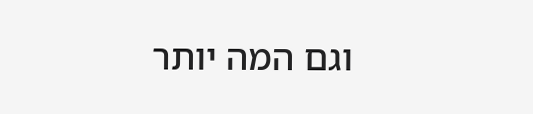וגם המה יותר